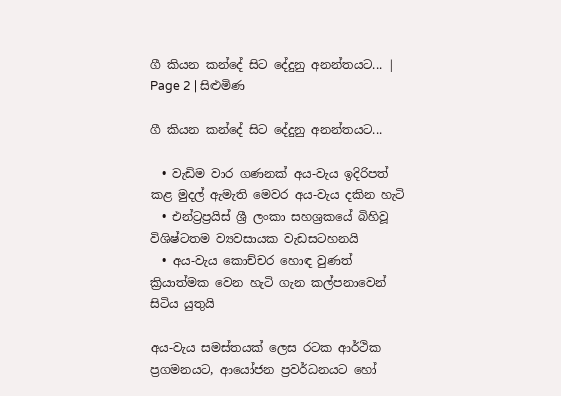ගී කියන කන්දේ සිට දේදුනු අනන්තයට... | Page 2 | සිළුමිණ

ගී කියන කන්දේ සිට දේදුනු අනන්තයට...

  • වැඩිම වාර ගණනක් අය-වැය ඉදිරිපත් කළ මුදල් ඇමැති මෙවර අය-වැය දකින හැටි
  • එන්ට්‍රප්‍රයිස් ශ්‍රී ලංකා සහශ්‍රකයේ බිහිවූ විශිෂ්ටතම ව්‍යවසායක වැඩසටහනයි
  • අය-වැය කොච්චර හොඳ වුණත් ක්‍රියාත්මක වෙන හැටි ගැන කල්පනාවෙන් සිටිය යුතුයි

අය-වැය සමස්තයක් ලෙස රටක ආර්ථික ප්‍රගමනයට, ආයෝජන ප්‍රවර්ධනයට හෝ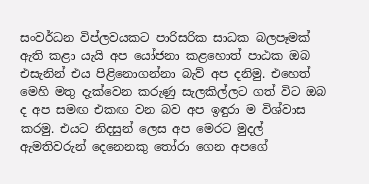සංවර්ධන විප්ලවයකට පාරිසරික සාධක බලපෑමක් ඇති කළා යැයි අප යෝජනා කළහොත් පාඨක ඔබ එසැනින් එය පිළිනොගන්නා බැව් අප දනිමු. එහෙත් මෙහි මතු දැක්වෙන කරුණු සැලකිල්ලට ගත් විට ඔබ ද අප සමඟ එකඟ වන බව අප ඉඳුරා ම විශ්වාස කරමු. එයට නිදසුන් ලෙස අප මෙරට මුදල් ඇමතිවරුන් දෙනෙනකු තෝරා ගෙන අපගේ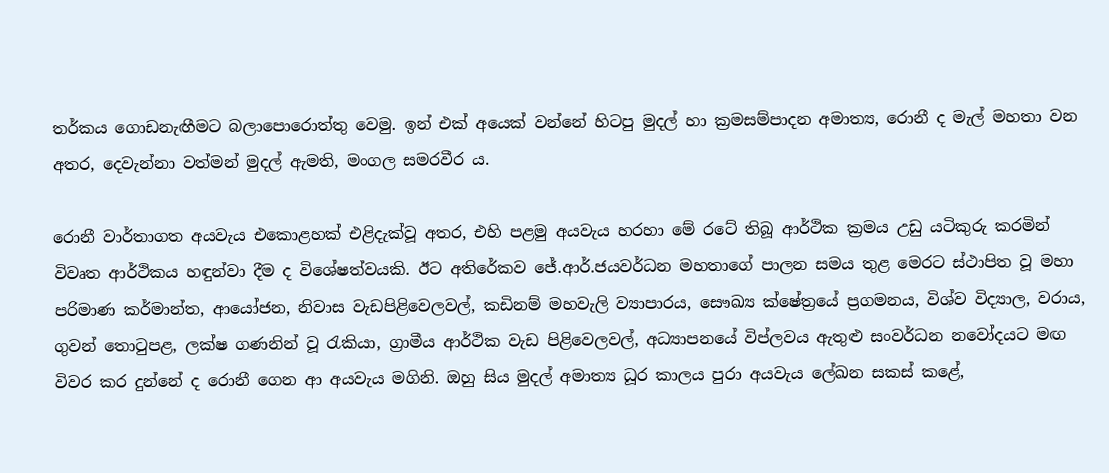තර්කය ගොඩනැඟීමට බලාපොරොත්තු වෙමු. ඉන් එක් අයෙක් වන්නේ හිටපු මුදල් හා ක්‍රමසම්පාදන අමාත්‍ය, රොනී ද මැල් මහතා වන අතර, දෙවැන්නා වත්මන් මුදල් ඇමති, මංගල සමරවීර ය.

රොනී වාර්තාගත අයවැය එකොළහක් එළිදැක්වූ අතර, එහි පළමු අයවැය හරහා මේ රටේ තිබූ ආර්ථික ක්‍රමය උඩු යටිකුරු කරමින් විවෘත ආර්ථිකය හඳුන්වා දීම ද විශේෂත්වයකි. ඊට අතිරේකව ජේ.ආර්.ජයවර්ධන මහතාගේ පාලන සමය තුළ මෙරට ස්ථාපිත වූ මහා පරිමාණ කර්මාන්ත, ආයෝජන, නිවාස වැඩපිළිවෙලවල්, කඩිනම් මහවැලි ව්‍යාපාරය, සෞඛ්‍ය ක්ෂේත්‍රයේ ප්‍රගමනය, විශ්ව විද්‍යාල, වරාය, ගුවන් තොටුපළ, ලක්ෂ ගණනින් වූ රැකියා, ග්‍රාමීය ආර්ථික වැඩ පිළිවෙලවල්, අධ්‍යාපනයේ විප්ලවය ඇතුළු සංවර්ධන නවෝදයට මඟ විවර කර දුන්නේ ද රොනී ගෙන ආ අයවැය මගිනි. ඔහු සිය මුදල් අමාත්‍ය ධූර කාලය පුරා අයවැය ලේඛන සකස් කළේ,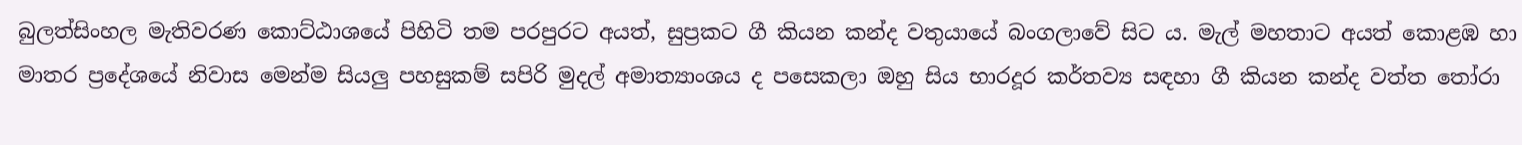බුලත්සිංහල මැතිවරණ කොට්ඨාශයේ පිහිටි තම පරපුරට අයත්, සුප්‍රකට ගී කියන කන්ද වතුයායේ බංගලාවේ සිට ය. මැල් මහතාට අයත් කොළඹ හා මාතර ප්‍රදේශයේ නිවාස මෙන්ම සියලු පහසුකම් සපිරි මුදල් අමාත්‍යාංශය ද පසෙකලා ඔහු සිය භාරදූර කර්තව්‍ය සඳහා ගී කියන කන්ද වත්ත තෝරා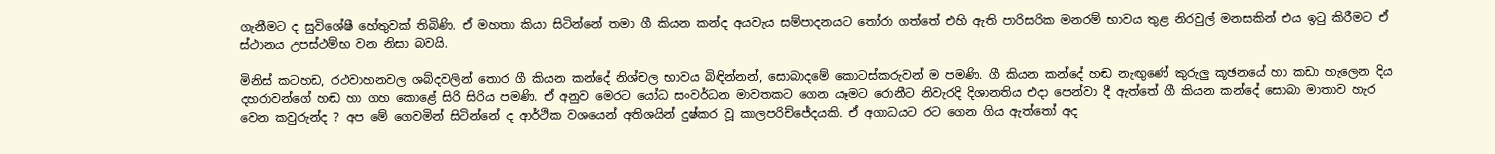ගැනීමට ද සුවිශේෂී හේතුවක් තිබිණි. ඒ මහතා කියා සිටින්නේ තමා ගී කියන කන්ද අයවැය සම්පාදනයට තෝරා ගත්තේ එහි ඇති පාරිසරික මනරම් භාවය තුළ නිරවුල් මනසකින් එය ඉටු කිරීමට ඒ ස්ථානය උපස්ථම්භ වන නිසා බවයි.

මිනිස් කටහඩ, රථවාහනවල ශබ්දවලින් තොර ගී කියන කන්දේ නිශ්චල භාවය බිඳින්නන්, සොබාදමේ කොටස්කරුවන් ම පමණි. ගී කියන කන්දේ හඬ නැඟුණේ කුරුලු කූඡනයේ හා කඩා හැලෙන දිය දහරාවන්ගේ හඬ හා ගහ කොළේ සිරි සිරිය පමණි. ඒ අනුව මෙරට යෝධ සංවර්ධන මාවතකට ගෙන යෑමට රොනීට නිවැරදි දිශානතිය එදා පෙන්වා දී ඇත්තේ ගී කියන කන්දේ සොබා මාතාව හැර වෙන කවුරුන්ද ? අප මේ ගෙවමින් සිටින්නේ ද ආර්ථික වශයෙන් අතිශයින් දුෂ්කර වූ කාලපරිච්ජේදයකි. ඒ අගාධයට රට ගෙන ගිය ඇත්තෝ අද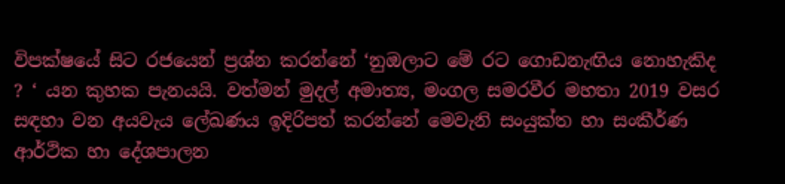විපක්ෂයේ සිට රජයෙන් ප්‍රශ්න කරන්නේ ‘නුඔලාට මේ රට ගොඩනැඟිය නොහැකිද ? ‘ යන කුහක පැනයයි. වත්මන් මුදල් අමාත්‍ය, මංගල සමරවීර මහතා 2019 වසර සඳහා වන අයවැය ලේඛණය ඉදිරිපත් කරන්නේ මෙවැනි සංයුක්ත හා සංකීර්ණ ආර්ථික හා දේශපාලන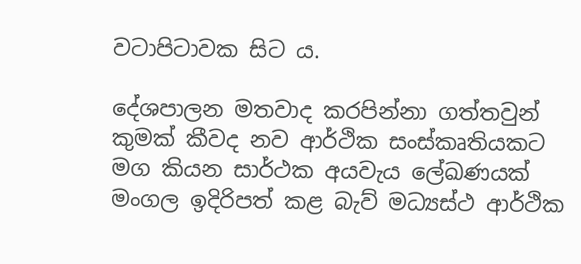වටාපිටාවක සිට ය.

දේශපාලන මතවාද කරපින්නා ගත්තවුන් කුමක් කීවද නව ආර්ථික සංස්කෘතියකට මග කියන සාර්ථක අයවැය ලේඛණයක් මංගල ඉදිරිපත් කළ බැව් මධ්‍යස්ථ ආර්ථික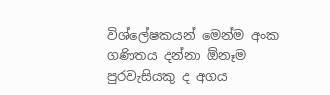විශ්ලේෂකයන් මෙන්ම අංක ගණිතය දන්නා ඕනෑම පුරවැසියකු ද අගය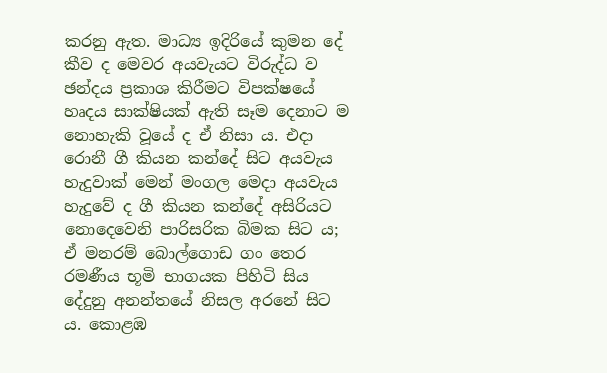කරනු ඇත. මාධ්‍ය ඉදිරියේ කුමන දේ කීව ද මෙවර අයවැයට විරුද්ධ ව ඡන්දය ප්‍රකාශ කිරීමට විපක්ෂයේ හෘදය සාක්ෂියක් ඇති සෑම දෙනාට ම නොහැකි වූයේ ද ඒ නිසා ය. එදා රොනී ගී කියන කන්දේ සිට අයවැය හැදුවාක් මෙන් මංගල මෙදා අයවැය හැදුවේ ද ගී කියන කන්දේ අසිරියට නොදෙවෙනි පාරිසරික බිමක සිට ය; ඒ මනරම් බොල්ගොඩ ගං තෙර රමණීය භූමි භාගයක පිහිටි සිය දේදුනු අනන්තයේ නිසල අරනේ සිට ය. කොළඹ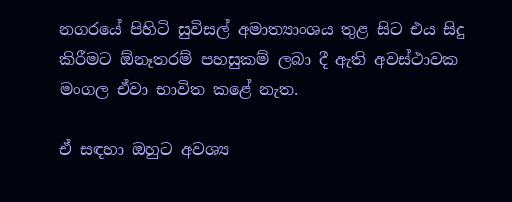නගරයේ පිහිටි සුවිසල් අමාත්‍යාංශය තුළ සිට එය සිදු කිරීමට ඕනෑතරම් පහසුකම් ලබා දී ඇති අවස්ථාවක මංගල ඒවා භාවිත කළේ නැත.

ඒ සඳහා ඔහුට අවශ්‍ය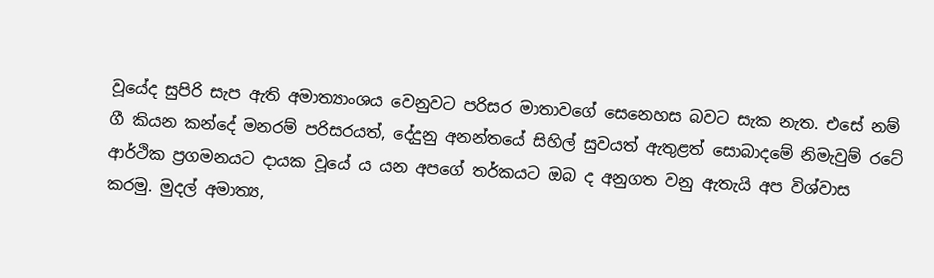වූයේද සුපිරි සැප ඇති අමාත්‍යාංශය වෙනුවට පරිසර මාතාවගේ සෙනෙහස බවට සැක නැත. එසේ නම් ගී කියන කන්දේ මනරම් පරිසරයත්, දේදුනු අනන්තයේ සිහිල් සුවයත් ඇතුළත් සොබාදමේ නිමැවුම් රටේ ආර්ථික ප්‍රගමනයට දායක වූයේ ය යන අපගේ තර්කයට ඔබ ද අනුගත වනු ඇතැයි අප විශ්වාස කරමු. මුදල් අමාත්‍ය,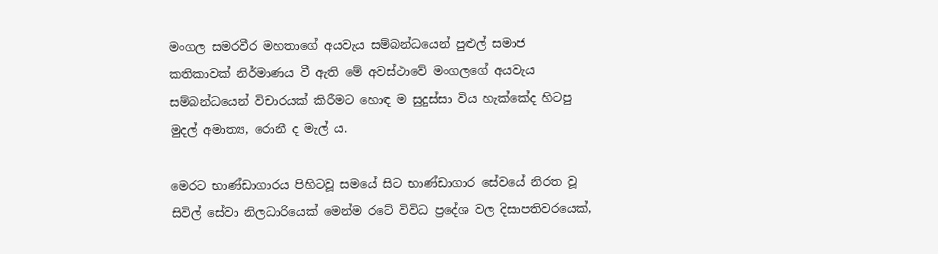මංගල සමරවීර මහතාගේ අයවැය සම්බන්ධයෙන් පුළුල් සමාජ කතිකාවක් නිර්මාණය වී ඇති මේ අවස්ථාවේ මංගලගේ අයවැය සම්බන්ධයෙන් විචාරයක් කිරීමට හොඳ ම සුදුස්සා විය හැක්කේද හිටපු මුදල් අමාත්‍ය, රොනී ද මැල් ය.

මෙරට භාණ්ඩාගාරය පිහිටවූ සමයේ සිට භාණ්ඩාගාර සේවයේ නිරත වූ සිවිල් සේවා නිලධාරියෙක් මෙන්ම රටේ විවිධ ප්‍රදේශ වල දිසාපතිවරයෙක්,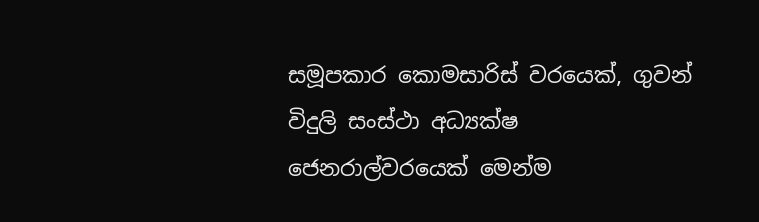සමූපකාර කොමසාරිස් වරයෙක්, ගුවන් විදුලි සංස්ථා අධ්‍යක්ෂ ජෙනරාල්වරයෙක් මෙන්ම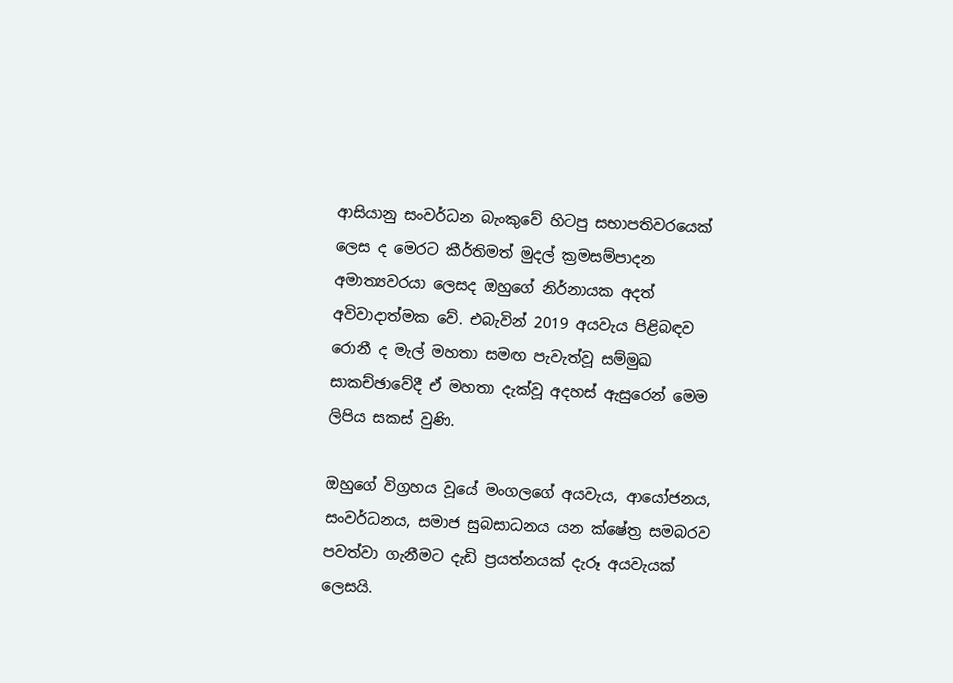ආසියානු සංවර්ධන බැංකුවේ හිටපු සභාපතිවරයෙක් ලෙස ද මෙරට කීර්තිමත් මුදල් ක්‍රමසම්පාදන අමාත්‍යවරයා ලෙසද ඔහුගේ නිර්නායක අදත් අවිවාදාත්මක වේ. එබැවින් 2019 අයවැය පිළිබඳව රොනී ද මැල් මහතා සමඟ පැවැත්වූ සම්මුඛ සාකච්ඡාවේදී ඒ මහතා දැක්වූ අදහස් ඇසුරෙන් මෙම ලිපිය සකස් වුණි.

ඔහුගේ විග්‍රහය වූයේ මංගලගේ අයවැය, ආයෝජනය, සංවර්ධනය, සමාජ සුබසාධනය යන ක්ෂේත්‍ර සමබරව පවත්වා ගැනීමට දැඩි ප්‍රයත්නයක් දැරූ අයවැයක් ලෙසයි.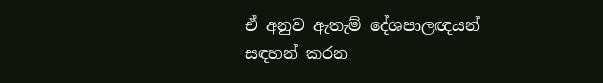ඒ අනුව ඇතැම් දේශපාලඥයන් සඳහන් කරන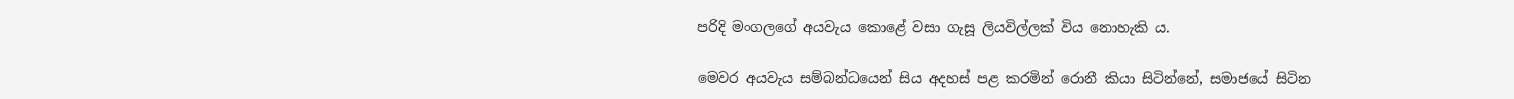පරිදි මංගලගේ අයවැය කොළේ වසා ගැසූ ලියවිල්ලක් විය නොහැකි ය.

මෙවර අයවැය සම්බන්ධයෙන් සිය අදහස් පළ කරමින් රොනී කියා සිටින්නේ, සමාජයේ සිටින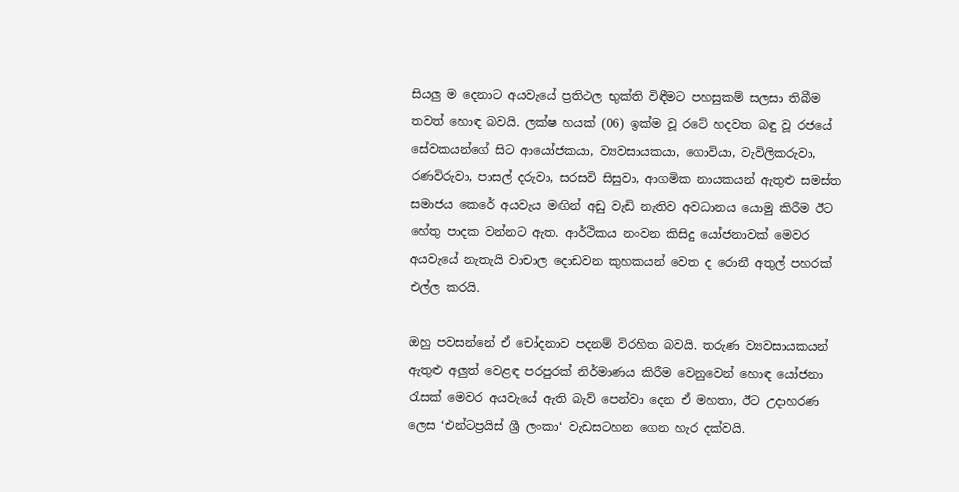සියලු ම දෙනාට අයවැයේ ප්‍රතිථල භුක්ති විඳීමට පහසුකම් සලසා තිබීම තවත් හොඳ බවයි. ලක්ෂ හයක් (06) ඉක්ම වූ රටේ හදවත බඳු වූ රජයේ සේවකයන්ගේ සිට ආයෝජකයා, ව්‍යවසායකයා, ගොවියා, වැවිලිකරුවා, රණවිරුවා, පාසල් දරුවා, සරසවි සිසුවා, ආගමික නායකයන් ඇතුළු සමස්ත සමාජය කෙරේ අයවැය මඟින් අඩු වැඩි නැතිව අවධානය යොමු කිරීම ඊට හේතු පාදක වන්නට ඇත. ආර්ථිකය නංවන කිසිදු යෝජනාවක් මෙවර අයවැයේ නැතැයි වාචාල දොඩවන කුහකයන් වෙත ද රොනී අතුල් පහරක් එල්ල කරයි.

ඔහු පවසන්නේ ඒ චෝදනාව පදනම් විරහිත බවයි. තරුණ ව්‍යවසායකයන් ඇතුළු අලුත් වෙළඳ පරපුරක් නිර්මාණය කිරීම වෙනුවෙන් හොඳ යෝජනා රැසක් මෙවර අයවැයේ ඇති බැව් පෙන්වා දෙන ඒ මහතා, ඊට උදාහරණ ලෙස ‘එන්ටප්‍රයිස් ශ්‍රී ලංකා‘ වැඩසටහන ගෙන හැර දක්වයි.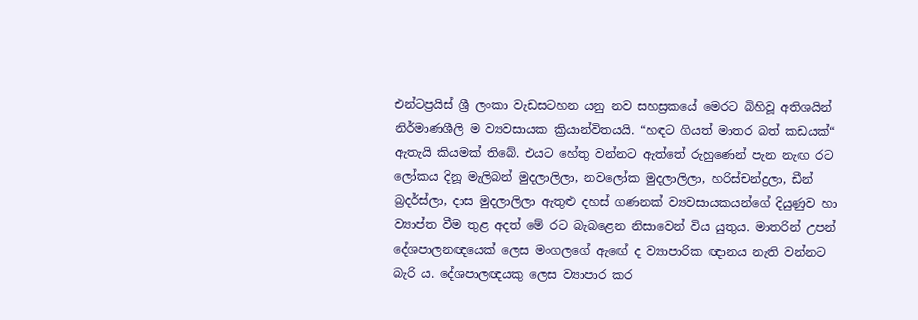එන්ටප්‍රයිස් ශ්‍රී ලංකා වැඩසටහන යනු නව සහස්‍රකයේ මෙරට බිහිවූ අතිශයින් නිර්මාණශීලි ම ව්‍යවසායක ක්‍රියාන්විතයයි. “හඳට ගියත් මාතර බත් කඩයක්“ ඇතැයි කියමක් තිබේ. එයට හේතු වන්නට ඇත්තේ රුහුණෙන් පැන නැඟ රට ලෝකය දිනූ මැලිබන් මුදලාලිලා, නවලෝක මුදලාලිලා, හරිස්චන්ද්‍රලා, ඩීන් බ්‍රදර්ස්ලා, දාස මුදලාලිලා ඇතුළු දහස් ගණනක් ව්‍යවසායකයන්ගේ දියුණුව හා ව්‍යාප්ත වීම තුළ අදත් මේ රට බැබළෙන නිසාවෙන් විය යුතුය. මාතරින් උපන් දේශපාලනඥයෙක් ලෙස මංගලගේ ඇඟේ ද ව්‍යාපාරික ඥානය නැති වන්නට බැරි ය. දේශපාලඥයකු ලෙස ව්‍යාපාර කර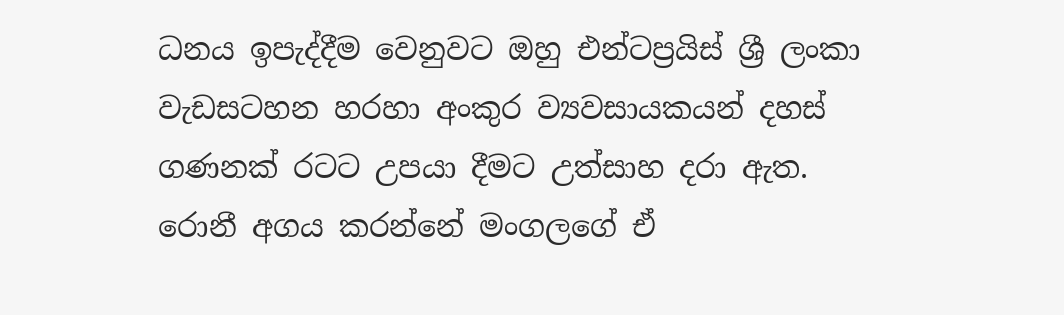ධනය ඉපැද්දීම වෙනුවට ඔහු එන්ටප්‍රයිස් ශ්‍රී ලංකා වැඩසටහන හරහා අංකුර ව්‍යවසායකයන් දහස් ගණනක් රටට උපයා දීමට උත්සාහ දරා ඇත. රොනී අගය කරන්නේ මංගලගේ ඒ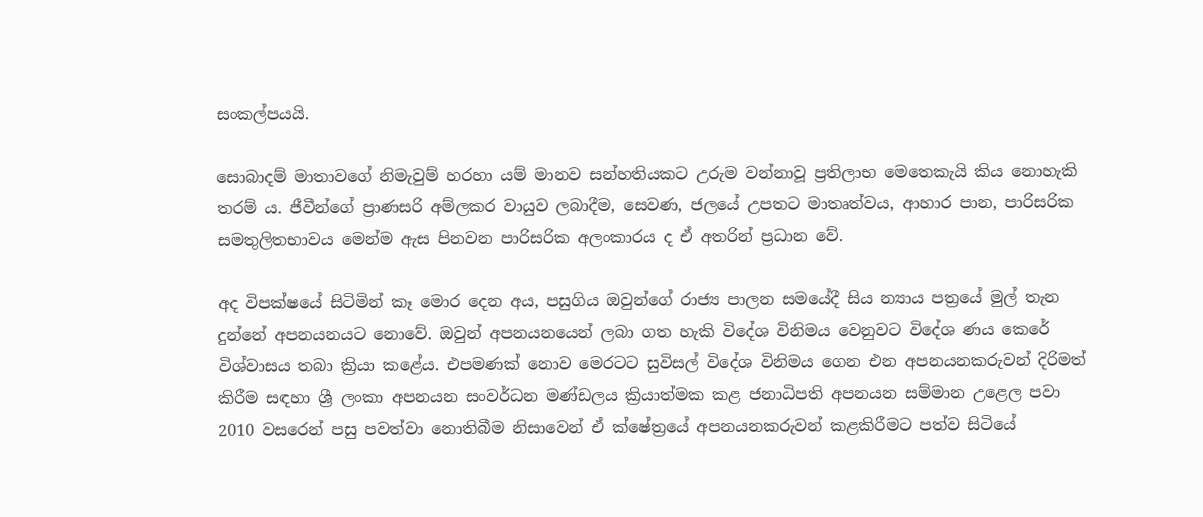සංකල්පයයි.

සොබාදම් මාතාවගේ නිමැවුම් හරහා යම් මානව සන්හතියකට උරුම වන්නාවූ ප්‍රතිලාභ මෙතෙකැයි කිය නොහැකි තරම් ය. ජීවීන්ගේ ප්‍රාණසරි අම්ලකර වායුව ලබාදීම, සෙවණ, ජලයේ උපතට මාතෘත්වය, ආහාර පාන, පාරිසරික සමතුලිතභාවය මෙන්ම ඇස පිනවන පාරිසරික අලංකාරය ද ඒ අතරින් ප්‍රධාන වේ.

අද විපක්ෂයේ සිටිමින් කෑ මොර දෙන අය, පසුගිය ඔවුන්ගේ රාජ්‍ය පාලන සමයේදී සිය න්‍යාය පත්‍රයේ මුල් තැන දුන්නේ අපනයනයට නොවේ. ඔවුන් අපනයනයෙන් ලබා ගත හැකි විදේශ විනිමය වෙනුවට විදේශ ණය කෙරේ විශ්වාසය තබා ක්‍රියා කළේය. එපමණක් නොව මෙරටට සුවිසල් විදේශ විනිමය ගෙන එන අපනයනකරුවන් දිරිමත් කිරීම සඳහා ශ්‍රී ලංකා අපනයන සංවර්ධන මණ්ඩලය ක්‍රියාත්මක කළ ජනාධිපති අපනයන සම්මාන උළෙල පවා 2010 වසරෙන් පසු පවත්වා නොතිබීම නිසාවෙන් ඒ ක්ෂේත්‍රයේ අපනයනකරුවන් කළකිරීමට පත්ව සිටියේ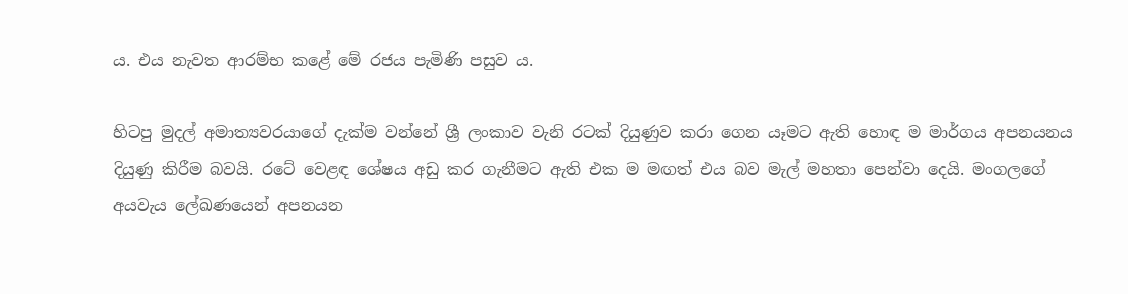ය. එය නැවත ආරම්භ කළේ මේ රජය පැමිණි පසුව ය.

හිටපු මුදල් අමාත්‍යවරයාගේ දැක්ම වන්නේ ශ්‍රී ලංකාව වැනි රටක් දියුණුව කරා ගෙන යෑමට ඇති හොඳ ම මාර්ගය අපනයනය දියුණු කිරීම බවයි. රටේ වෙළඳ ශේෂය අඩු කර ගැනීමට ඇති එක ම මඟත් එය බව මැල් මහතා පෙන්වා දෙයි. මංගලගේ අයවැය ලේඛණයෙන් අපනයන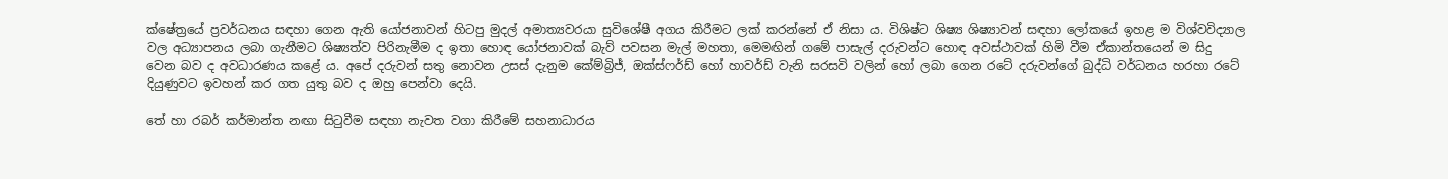ක්ෂේත්‍රයේ ප්‍රවර්ධනය සඳහා ගෙන ඇති යෝජනාවන් හිටපු මුදල් අමාත්‍යවරයා සුවිශේෂී අගය කිරීමට ලක් කරන්නේ ඒ නිසා ය. විශිෂ්ට ශිෂ්‍ය ශිෂ්‍යාවන් සඳහා ලෝකයේ ඉහළ ම විශ්වවිද්‍යාල වල අධ්‍යාපනය ලබා ගැනීමට ශිෂ්‍යත්ව පිරිනැමීම ද ඉතා හොඳ යෝජනාවක් බැව් පවසන මැල් මහතා, මෙමඟින් ගමේ පාසැල් දරුවන්ට හොඳ අවස්ථාවක් හිමි වීම ඒකාන්තයෙන් ම සිදු වෙන බව ද අවධාරණය කළේ ය. අපේ දරුවන් සතු නොවන උසස් දැනුම කේම්බ්‍රිජ්, ඔක්ස්ෆර්ඩ් හෝ හාවර්ඩ් වැනි සරසවි වලින් හෝ ලබා ගෙන රටේ දරුවන්ගේ බුද්ධි වර්ධනය හරහා රටේ දියුණුවට ඉවහන් කර ගත යුතු බව ද ඔහු පෙන්වා දෙයි.

තේ හා රබර් කර්මාන්ත නඟා සිටුවීම සඳහා නැවත වගා කිරීමේ සහනාධාරය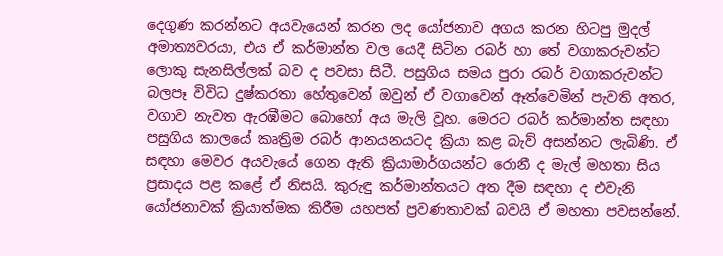දෙගුණ කරන්නට අයවැයෙන් කරන ලද යෝජනාව අගය කරන හිටපු මුදල් අමාත්‍යවරයා, එය ඒ කර්මාන්ත වල යෙදී සිටින රබර් හා තේ වගාකරුවන්ට ලොකු සැනසිල්ලක් බව ද පවසා සිටී. පසුගිය සමය පුරා රබර් වගාකරුවන්ට බලපෑ විවිධ දුෂ්කරතා හේතුවෙන් ඔවුන් ඒ වගාවෙන් ඈත්වෙමින් පැවති අතර, වගාව නැවත ඇරඹීමට බොහෝ අය මැලි වූහ. මෙරට රබර් කර්මාන්ත සඳහා පසුගිය කාලයේ කෘත්‍රිම රබර් ආනයනයටද ක්‍රියා කළ බැව් අසන්නට ලැබිණි. ඒ සඳහා මෙවර අයවැයේ ගෙන ඇති ක්‍රියාමාර්ගයන්ට රොනී ද මැල් මහතා සිය ප්‍රසාදය පළ කළේ ඒ නිසයි. කුරුඳු කර්මාන්තයට අත දීම සඳහා ද එවැනි යෝජනාවක් ක්‍රියාත්මක කිරීම යහපත් ප්‍රවණතාවක් බවයි ඒ මහතා පවසන්නේ.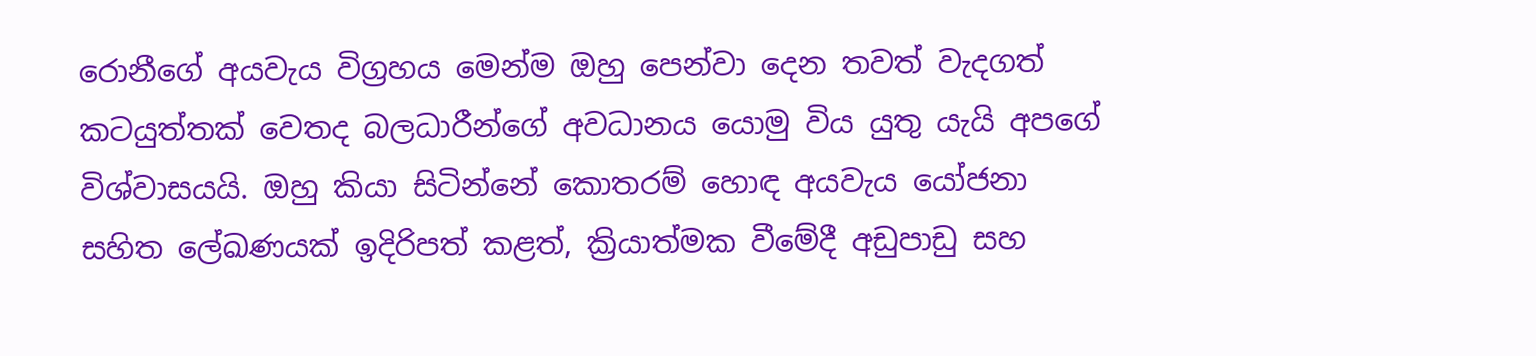රොනීගේ අයවැය විග්‍රහය මෙන්ම ඔහු පෙන්වා දෙන තවත් වැදගත් කටයුත්තක් වෙතද බලධාරීන්ගේ අවධානය යොමු විය යුතු යැයි අපගේ විශ්වාසයයි. ඔහු කියා සිටින්නේ කොතරම් හොඳ අයවැය යෝජනා සහිත ලේඛණයක් ඉදිරිපත් කළත්, ක්‍රියාත්මක වීමේදී අඩුපාඩු සහ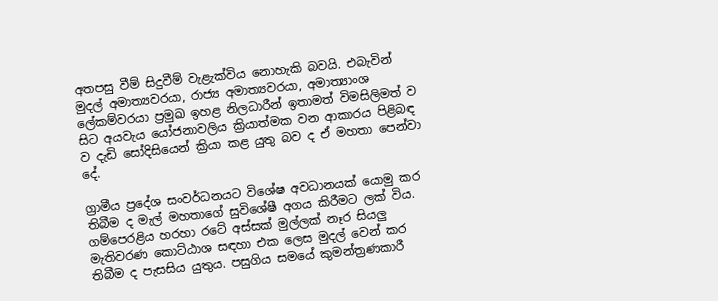අතපසු වීම් සිදුවීම් වැළැක්විය නොහැකි බවයි. එබැවින් මුදල් අමාත්‍යවරයා, රාජ්‍ය අමාත්‍යවරයා, අමාත්‍යාංශ ලේකම්වරයා ප්‍රමුඛ ඉහළ නිලධාරීන් ඉතාමත් විමසිලිමත් ව සිට අයවැය යෝජනාවලිය ක්‍රියාත්මක වන ආකාරය පිළිබඳ ව දැඩි සෝදිසියෙන් ක්‍රියා කළ යුතු බව ද ඒ මහතා පෙන්වා දේ.

ග්‍රාමීය ප්‍රදේශ සංවර්ධනයට විශේෂ අවධානයක් යොමු කර තිබීම ද මැල් මහතාගේ සුවිශේෂී අගය කිරීමට ලක් විය. ගම්පෙරළිය හරහා රටේ අස්සක් මුල්ලක් නෑර සියලු මැතිවරණ කොට්ඨාශ සඳහා එක ලෙස මුදල් වෙන් කර තිබීම ද පැසසිය යුතුය. පසුගිය සමයේ කුමන්ත්‍රණකාරී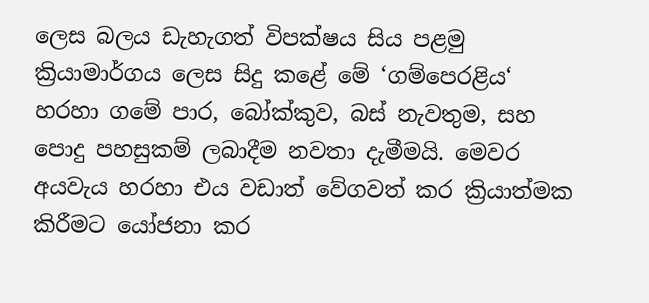ලෙස බලය ඩැහැගත් විපක්ෂය සිය පළමු ක්‍රියාමාර්ගය ලෙස සිදු කළේ මේ ‘ගම්පෙරළිය‘ හරහා ගමේ පාර, බෝක්කුව, බස් නැවතුම, සහ පොදු පහසුකම් ලබාදීම නවතා දැමීමයි. මෙවර අයවැය හරහා එය වඩාත් වේගවත් කර ක්‍රියාත්මක කිරීමට යෝජනා කර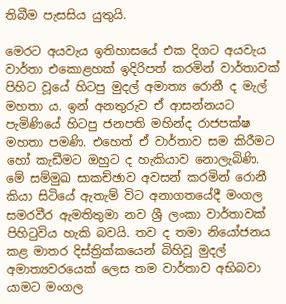තිබීම පැසසිය යුතුයි.

මෙරට අයවැය ඉතිහාසයේ එක දිගට අයවැය වාර්තා එකොළහක් ඉදිරිපත් කරමින් වාර්තාවක් පිහිට වූයේ හිටපු මුදල් අමාත්‍ය රොනී ද මැල් මහතා ය. ඉන් අනතුරුව ඒ ආසන්නයට පැමිණියේ හිටපු ජනපති මහින්ද රාජපක්ෂ මහතා පමණි. එහෙත් ඒ වාර්තාව සම කිරීමට හෝ කැඩීමට ඔහුට ද හැකියාව නොලැබිණි. මේ සම්මුඛ සාකච්ඡාව අවසන් කරමින් රොනී කියා සිටියේ ඇතැම් විට අනාගතයේදී මංගල සමරවීර ඇමතිතුමා නව ශ්‍රී ලංකා වාර්තාවක් පිහිටුවිය හැකි බවයි. තව ද තමා නියෝජනය කළ මාතර දිස්ත්‍රික්කයෙන් බිහිවූ මුදල් අමාත්‍යවරයෙක් ලෙස තම වාර්තාව අභිබවා යාමට මංගල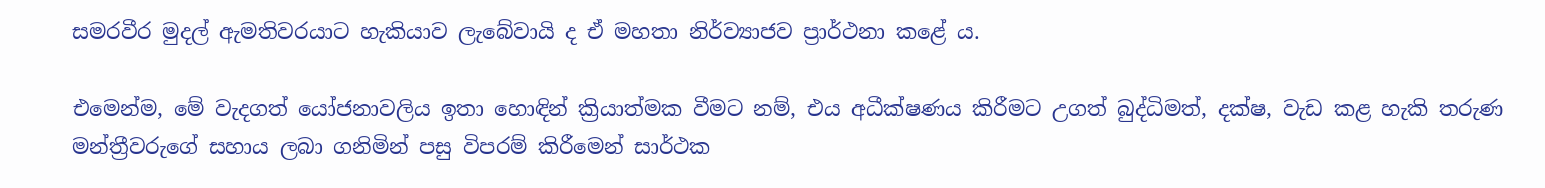සමරවීර මුදල් ඇමතිවරයාට හැකියාව ලැබේවායි ද ඒ මහතා නිර්ව්‍යාජව ප්‍රාර්ථනා කළේ ය.

එමෙන්ම, මේ වැදගත් යෝජනාවලිය ඉතා හොඳින් ක්‍රියාත්මක වීමට නම්, එය අධීක්ෂණය කිරීමට උගත් බුද්ධිමත්, දක්ෂ, වැඩ කළ හැකි තරුණ මන්ත්‍රීවරුගේ සහාය ලබා ගනිමින් පසු විපරම් කිරීමෙන් සාර්ථක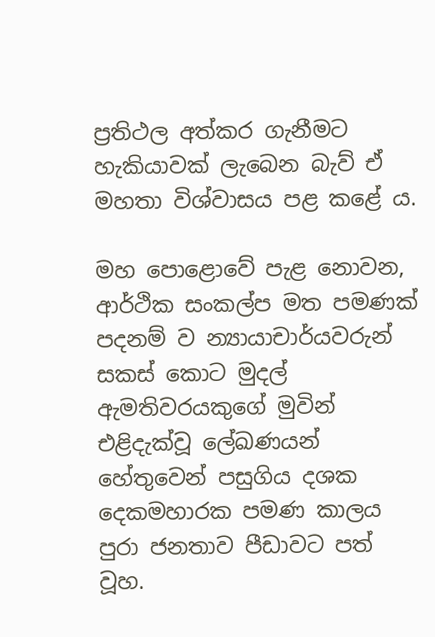ප්‍රතිථල අත්කර ගැනීමට හැකියාවක් ලැබෙන බැව් ඒ මහතා විශ්වාසය පළ කළේ ය.

මහ පොළොවේ පැළ නොවන, ආර්ථික සංකල්ප මත පමණක් පදනම් ව න්‍යායාචාර්යවරුන් සකස් කොට මුදල් ඇමතිවරයකුගේ මුවින් එළිදැක්වූ ලේඛණයන් හේතුවෙන් පසුගිය දශක දෙකමහාරක පමණ කාලය පුරා ජනතාව පීඩාවට පත් වූහ.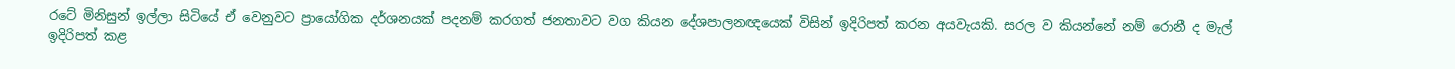රටේ මිනිසුන් ඉල්ලා සිටියේ ඒ වෙනුවට ප්‍රායෝගික දර්ශනයක් පදනම් කරගත් ජනතාවට වග කියන දේශපාලනඥයෙක් විසින් ඉදිරිපත් කරන අයවැයකි. සරල ව කියන්නේ නම් රොනී ද මැල් ඉදිරිපත් කළ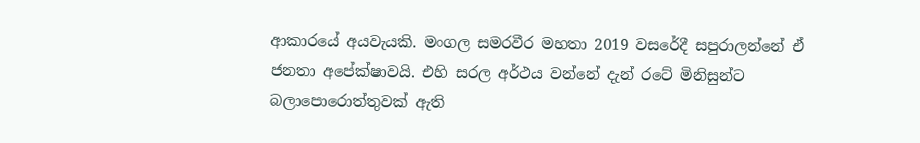ආකාරයේ අයවැයකි. මංගල සමරවීර මහතා 2019 වසරේදී සපුරාලන්නේ ඒ ජනතා අපේක්ෂාවයි. එහි සරල අර්ථය වන්නේ දැන් රටේ මිනිසුන්ට බලාපොරොත්තුවක් ඇති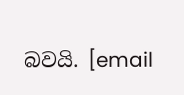බවයි. [email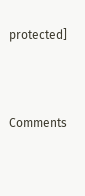protected]



Comments